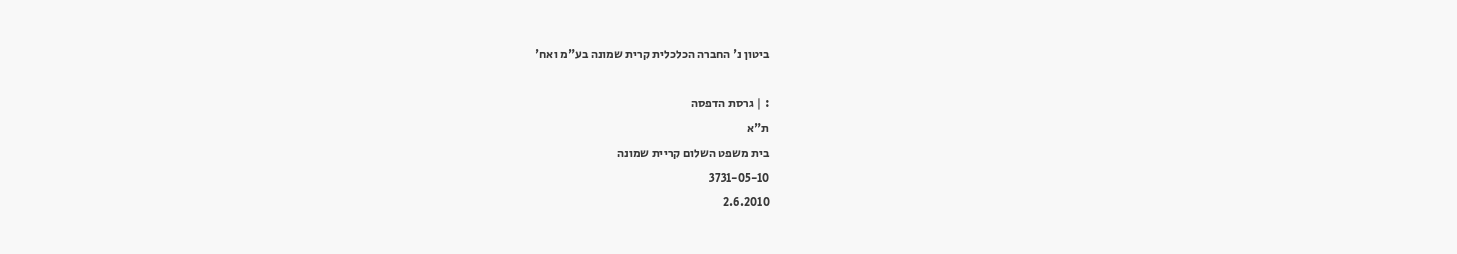ביטון נ' החברה הכלכלית קרית שמונה בע"מ ואח'

: | גרסת הדפסה
ת"א
בית משפט השלום קריית שמונה
3731-05-10
2.6.2010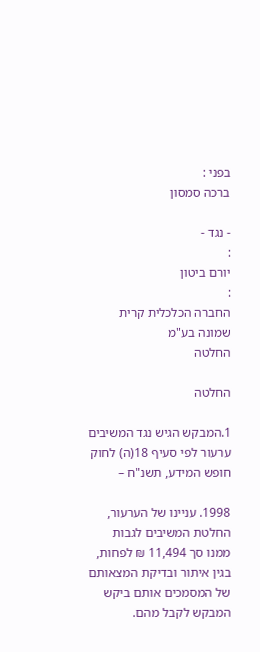בפני :
ברכה סמסון

- נגד -
:
יורם ביטון
:
החברה הכלכלית קרית שמונה בע"מ
החלטה

החלטה

1.המבקש הגיש נגד המשיבים ערעור לפי סעיף 18(ה) לחוק חופש המידע, תשנ"ח –

1998. עניינו של הערעור, החלטת המשיבים לגבות ממנו סך 11,494 ₪ לפחות, בגין איתור ובדיקת המצאותם של המסמכים אותם ביקש המבקש לקבל מהם.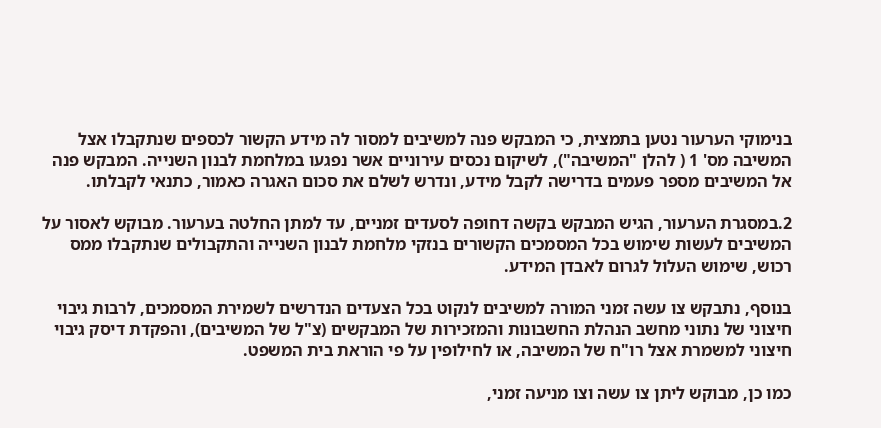בנימוקי הערעור נטען בתמצית, כי המבקש פנה למשיבים למסור לה מידע הקשור לכספים שנתקבלו אצל המשיבה מס' 1 ( להלן "המשיבה"), לשיקום נכסים עירוניים אשר נפגעו במלחמת לבנון השנייה. המבקש פנה אל המשיבים מספר פעמים בדרישה לקבל מידע, ונדרש לשלם את סכום האגרה כאמור, כתנאי לקבלתו.

2.במסגרת הערעור, הגיש המבקש בקשה דחופה לסעדים זמניים, עד למתן החלטה בערעור. מבוקש לאסור על המשיבים לעשות שימוש בכל המסמכים הקשורים בנזקי מלחמת לבנון השנייה והתקבולים שנתקבלו ממס רכוש, שימוש העלול לגרום לאבדן המידע.

בנוסף, נתבקש צו עשה זמני המורה למשיבים לנקוט בכל הצעדים הנדרשים לשמירת המסמכים, לרבות גיבוי חיצוני של נתוני מחשב הנהלת החשבונות והמזכירות של המבקשים (צ"ל של המשיבים), והפקדת דיסק גיבוי חיצוני למשמרת אצל רו"ח של המשיבה, או לחילופין על פי הוראת בית המשפט.

כמו כן, מבוקש ליתן צו עשה וצו מניעה זמני,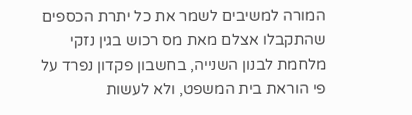המורה למשיבים לשמר את כל יתרת הכספים שהתקבלו אצלם מאת מס רכוש בגין נזקי מלחמת לבנון השנייה, בחשבון פקדון נפרד על פי הוראת בית המשפט, ולא לעשות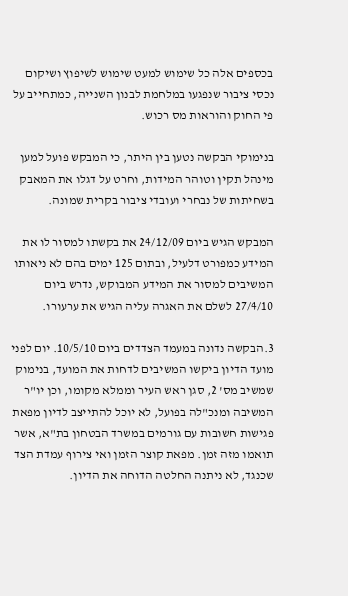בכספים אלה כל שימוש למעט שימוש לשיפוץ ושיקום נכסי ציבור שנפגעו במלחמת לבנון השנייה, כמתחייב על פי החוק והוראות מס רכוש.

בנימוקי הבקשה נטען בין היתר, כי המבקש פועל למען מינהל תקין וטוהר המידות, וחרט על דגלו את המאבק בשחיתות של נבחרי ועובדי ציבור בקרית שמונה.

המבקש הגיש ביום 24/12/09 את בקשתו למסור לו את המידע כמפורט דלעיל, ובתום 125 ימים בהם לא ניאותו המשיבים למסור את המידע המבוקש, נדרש ביום 27/4/10 לשלם את האגרה עליה הגיש את ערעורו.

3.הבקשה נדונה במעמד הצדדים ביום 10/5/10. יום לפני מועד הדיון ביקשו המשיבים לדחות את המועד, בנימוק שמשיב מס' 2, סגן ראש העיר וממלא מקומו, וכן יו"ר המשיבה ומנכ"לה בפועל, לא יוכל להתייצב לדיון מפאת פגישות חשובות עם גורמים במשרד הבטחון בת"א, אשר תואמו מזה זמן. מפאת קוצר הזמן ואי צירוף עמדת הצד שכנגד, לא ניתנה החלטה הדוחה את הדיון.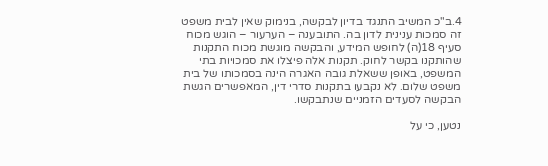4.ב"כ המשיב התנגד בדיון לבקשה, בנימוק שאין לבית משפט זה סמכות ענינית לדון בה. התובענה – הערעור – הוגש מכוח סעיף 18(ה) לחופש המידע, והבקשה מוגשת מכוח התקנות שהותקנו בקשר לחוק. תקנות אלה פיצלו את סמכויות בתי המשפט, באופן ששאלת גובה האגרה הינה בסמכותו של בית משפט שלום. לא נקבעו בתקנות סדרי דין, המאפשרים הגשת הבקשה לסעדים הזמניים שנתבקשו.

נטען, כי על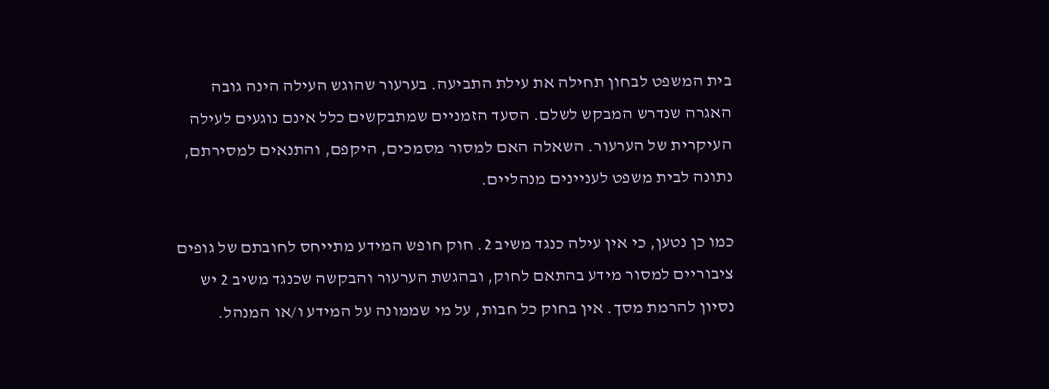בית המשפט לבחון תחילה את עילת התביעה. בערעור שהוגש העילה הינה גובה האגרה שנדרש המבקש לשלם. הסעד הזמניים שמתבקשים כלל אינם נוגעים לעילה העיקרית של הערעור. השאלה האם למסור מסמכים, היקפם, והתנאים למסירתם, נתונה לבית משפט לעניינים מנהליים.

כמו כן נטען, כי אין עילה כנגד משיב 2. חוק חופש המידע מתייחס לחובתם של גופים ציבוריים למסור מידע בהתאם לחוק, ובהגשת הערעור והבקשה שכנגד משיב 2 יש נסיון להרמת מסך. אין בחוק כל חבות, על מי שממונה על המידע ו/או המנהל.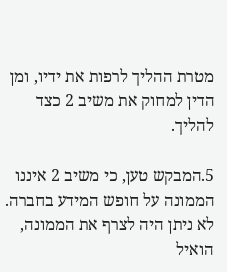מטרת ההליך לרפות את ידיו, ומן הדין למחוק את משיב 2 כצד להליך.

5.המבקש טען, כי משיב 2 איננו הממונה על חופש המידע בחברה. לא ניתן היה לצרף את הממונה, הואיל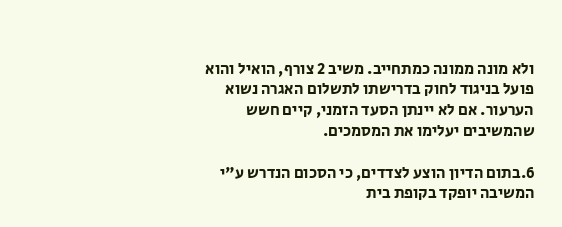ולא מונה ממונה כמתחייב. משיב 2 צורף, הואיל והוא פועל בניגוד לחוק בדרישתו לתשלום האגרה נשוא הערעור. אם לא יינתן הסעד הזמני, קיים חשש שהמשיבים יעלימו את המסמכים.

6.בתום הדיון הוצע לצדדים, כי הסכום הנדרש ע"י המשיבה יופקד בקופת בית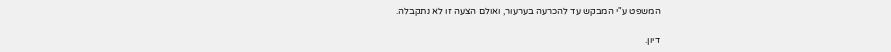המשפט ע"י המבקש עד להכרעה בערעור, ואולם הצעה זו לא נתקבלה.

דיון.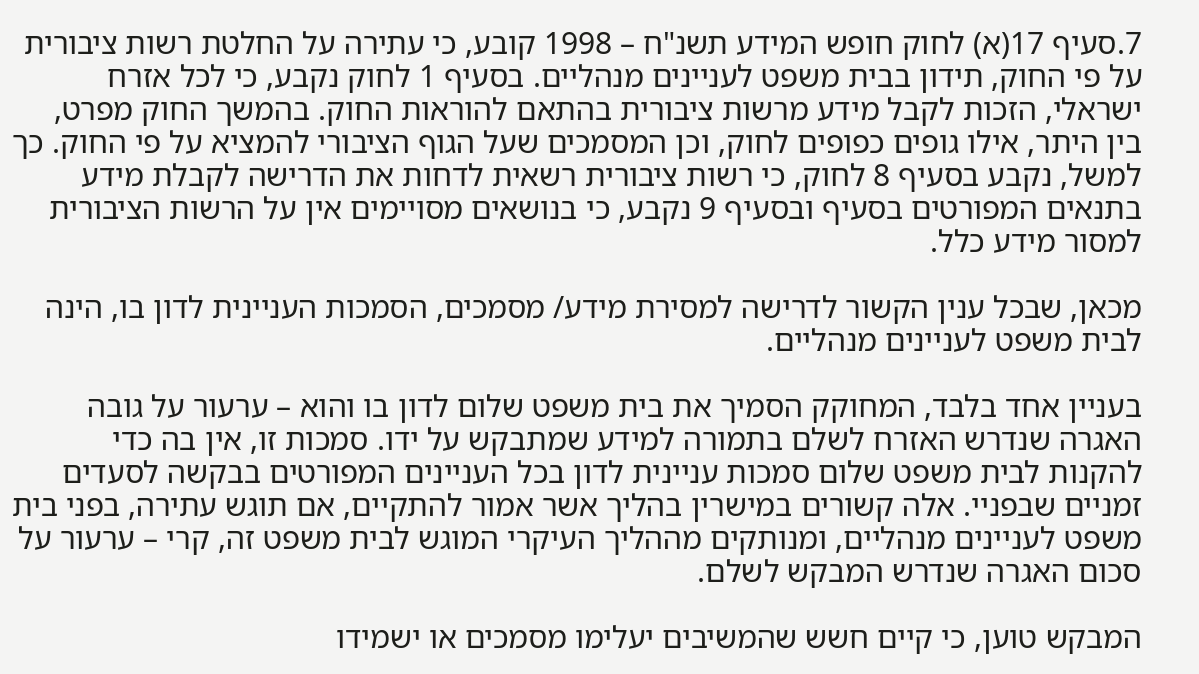7.סעיף 17(א) לחוק חופש המידע תשנ"ח – 1998 קובע, כי עתירה על החלטת רשות ציבורית על פי החוק, תידון בבית משפט לעניינים מנהליים. בסעיף 1 לחוק נקבע, כי לכל אזרח ישראלי, הזכות לקבל מידע מרשות ציבורית בהתאם להוראות החוק. בהמשך החוק מפרט, בין היתר, אילו גופים כפופים לחוק, וכן המסמכים שעל הגוף הציבורי להמציא על פי החוק. כך למשל, נקבע בסעיף 8 לחוק, כי רשות ציבורית רשאית לדחות את הדרישה לקבלת מידע בתנאים המפורטים בסעיף ובסעיף 9 נקבע, כי בנושאים מסויימים אין על הרשות הציבורית למסור מידע כלל.

מכאן, שבכל ענין הקשור לדרישה למסירת מידע/ מסמכים, הסמכות העניינית לדון בו, הינה לבית משפט לעניינים מנהליים.

בעניין אחד בלבד, המחוקק הסמיך את בית משפט שלום לדון בו והוא – ערעור על גובה האגרה שנדרש האזרח לשלם בתמורה למידע שמתבקש על ידו. סמכות זו, אין בה כדי להקנות לבית משפט שלום סמכות עניינית לדון בכל העניינים המפורטים בבקשה לסעדים זמניים שבפניי. אלה קשורים במישרין בהליך אשר אמור להתקיים, אם תוגש עתירה, בפני בית משפט לעניינים מנהליים, ומנותקים מההליך העיקרי המוגש לבית משפט זה, קרי – ערעור על סכום האגרה שנדרש המבקש לשלם.

המבקש טוען, כי קיים חשש שהמשיבים יעלימו מסמכים או ישמידו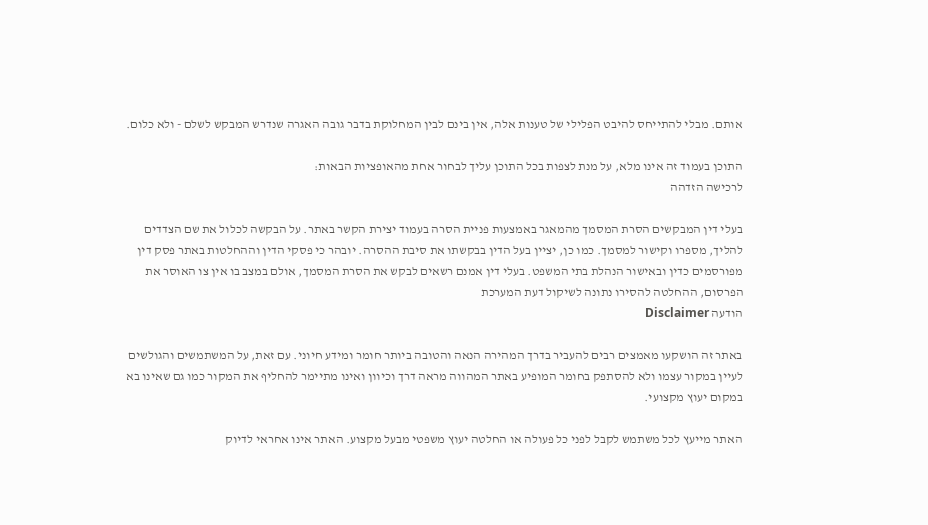אותם. מבלי להתייחס להיבט הפלילי של טענות אלה, אין בינם לבין המחלוקת בדבר גובה האגרה שנדרש המבקש לשלם - ולא כלום.

התוכן בעמוד זה אינו מלא, על מנת לצפות בכל התוכן עליך לבחור אחת מהאופציות הבאות:
לרכישה הזדהה

בעלי דין המבקשים הסרת המסמך מהמאגר באמצעות פניית הסרה בעמוד יצירת הקשר באתר. על הבקשה לכלול את שם הצדדים להליך, מספרו וקישור למסמך. כמו כן, יציין בעל הדין בבקשתו את סיבת ההסרה. יובהר כי פסקי הדין וההחלטות באתר פסק דין מפורסמים כדין ובאישור הנהלת בתי המשפט. בעלי דין אמנם רשאים לבקש את הסרת המסמך, אולם במצב בו אין צו האוסר את הפרסום, ההחלטה להסירו נתונה לשיקול דעת המערכת
הודעה Disclaimer

באתר זה הושקעו מאמצים רבים להעביר בדרך המהירה הנאה והטובה ביותר חומר ומידע חיוני. עם זאת, על המשתמשים והגולשים לעיין במקור עצמו ולא להסתפק בחומר המופיע באתר המהווה מראה דרך וכיוון ואינו מתיימר להחליף את המקור כמו גם שאינו בא במקום יעוץ מקצועי.

האתר מייעץ לכל משתמש לקבל לפני כל פעולה או החלטה יעוץ משפטי מבעל מקצוע. האתר אינו אחראי לדיוק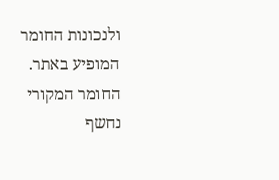ולנכונות החומר המופיע באתר. החומר המקורי נחשף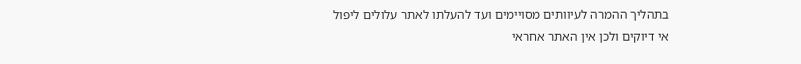בתהליך ההמרה לעיוותים מסויימים ועד להעלתו לאתר עלולים ליפול אי דיוקים ולכן אין האתר אחראי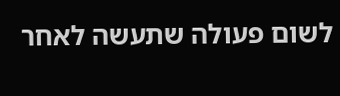לשום פעולה שתעשה לאחר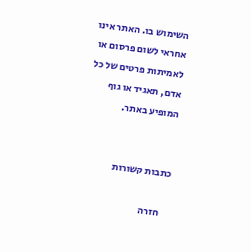השימוש בו. האתר אינו אחראי לשום פרסום או לאמיתות פרטים של כל אדם, תאגיד או גוף המופיע באתר.


כתבות קשורות

    חזרה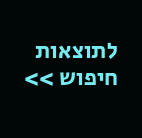לתוצאות חיפוש >>